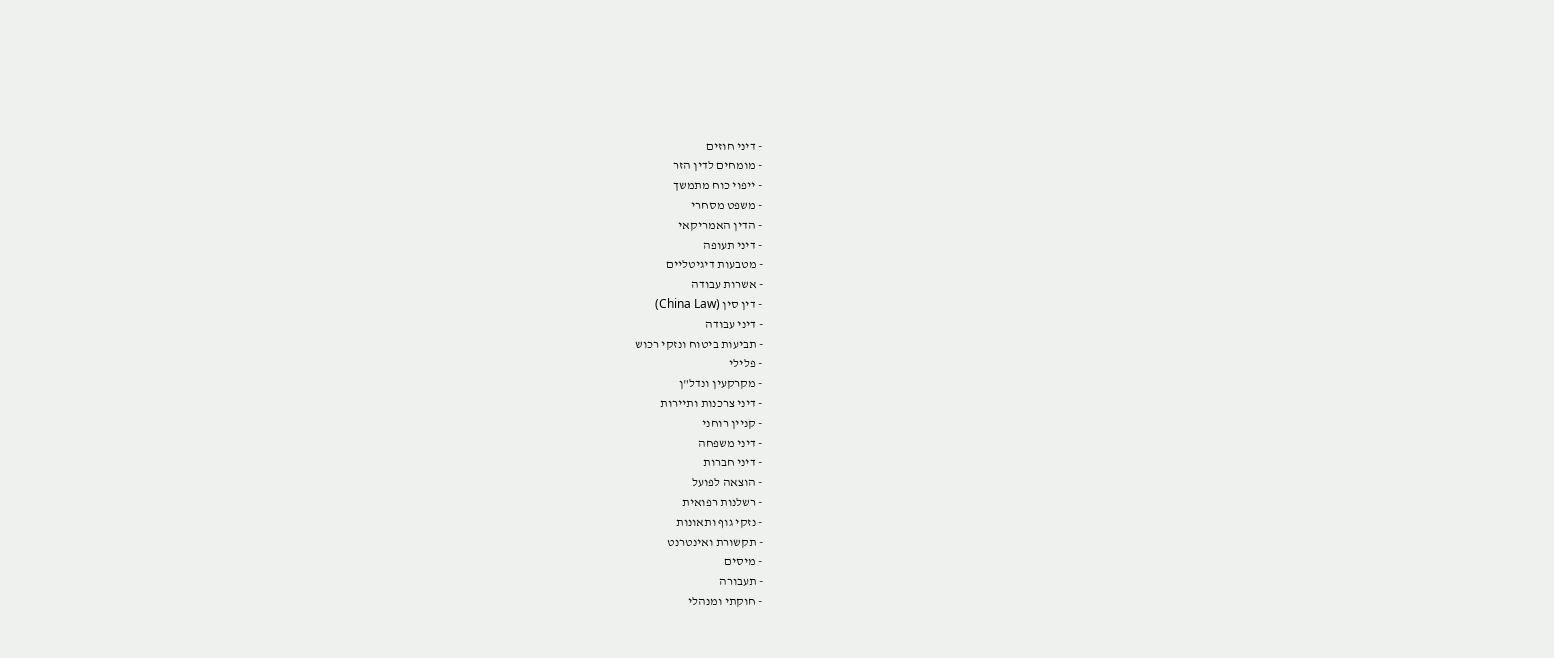- דיני חוזים
- מומחים לדין הזר
- ייפוי כוח מתמשך
- משפט מסחרי
- הדין האמריקאי
- דיני תעופה
- מטבעות דיגיטליים
- אשרות עבודה
- דין סין (China Law)
- דיני עבודה
- תביעות ביטוח ונזקי רכוש
- פלילי
- מקרקעין ונדל"ן
- דיני צרכנות ותיירות
- קניין רוחני
- דיני משפחה
- דיני חברות
- הוצאה לפועל
- רשלנות רפואית
- נזקי גוף ותאונות
- תקשורת ואינטרנט
- מיסים
- תעבורה
- חוקתי ומנהלי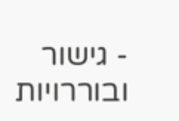- גישור ובוררויות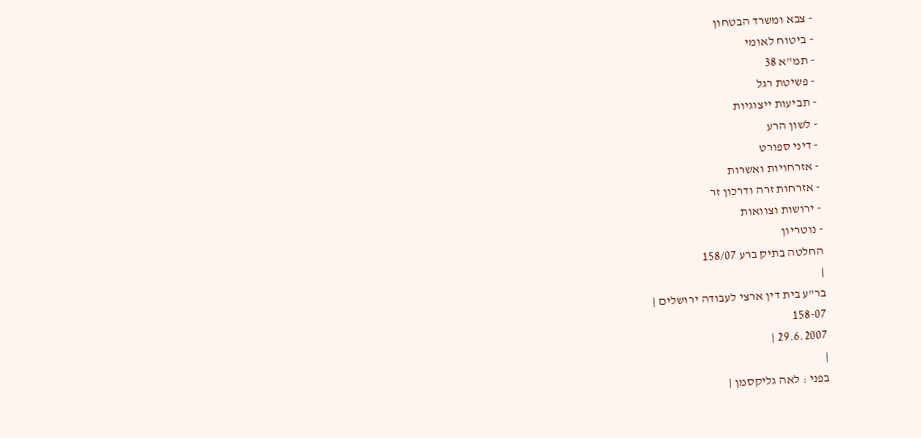- צבא ומשרד הבטחון
- ביטוח לאומי
- תמ"א 38
- פשיטת רגל
- תביעות ייצוגיות
- לשון הרע
- דיני ספורט
- אזרחויות ואשרות
- אזרחות זרה ודרכון זר
- ירושות וצוואות
- נוטריון
החלטה בתיק ברע 158/07
|
בר"ע בית דין ארצי לעבודה ירושלים |
158-07
29.6.2007 |
|
בפני : לאה גליקסמן |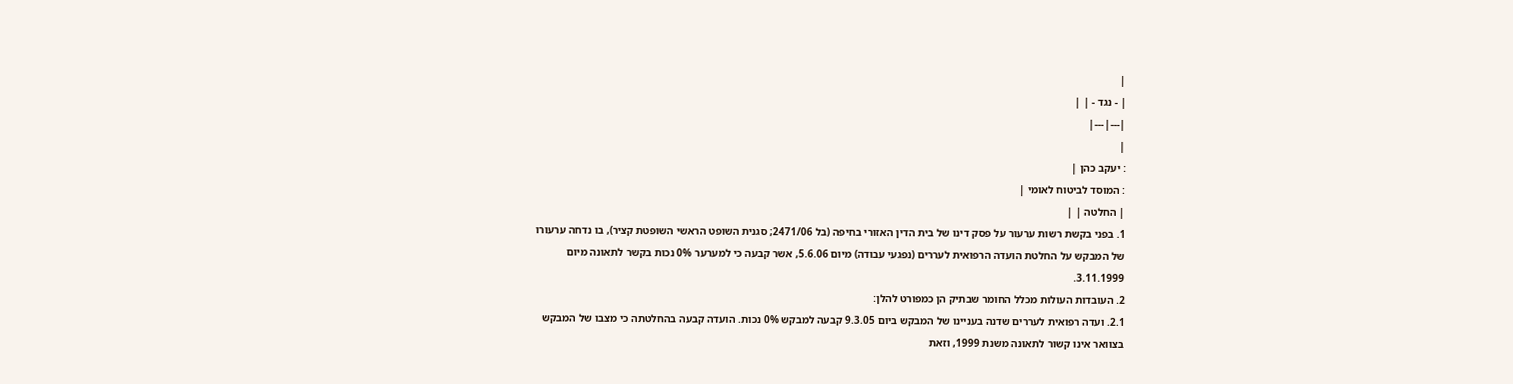|
| - נגד - | |
|---|---|
|
: יעקב כהן |
: המוסד לביטוח לאומי |
| החלטה | |
1. בפני בקשת רשות ערעור על פסק דינו של בית הדין האזורי בחיפה (בל 2471/06; סגנית השופט הראשי השופטת קציר), בו נדחה ערעורו של המבקש על החלטת הועדה הרפואית לעררים (נפגעי עבודה) מיום 5.6.06, אשר קבעה כי למערער 0% נכות בקשר לתאונה מיום 3.11.1999.
2. העובדות העולות מכלל החומר שבתיק הן כמפורט להלן:
2.1. ועדה רפואית לעררים שדנה בעניינו של המבקש ביום 9.3.05 קבעה למבקש 0% נכות. הועדה קבעה בהחלטתה כי מצבו של המבקש בצוואר אינו קשור לתאונה משנת 1999, וזאת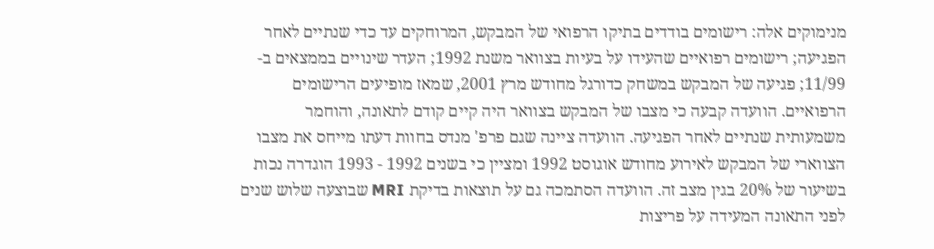מנימוקים אלה: רישומים בודדים בתיקו הרפואי של המבקש, המרוחקים עד כדי שנתיים לאחר הפגיעה; רישומים רפואיים שהעידו על בעיות בצוואר משנת 1992; העדר שינויים בממצאים ב- 11/99; פגיעה של המבקש במשחק כדורגל מחודש מרץ 2001, שמאז מופיעים הרישומים הרפואיים. הוועדה קבעה כי מצבו של המבקש בצוואר היה קיים קודם לתאונה, והוחמר משמעותית שנתיים לאחר הפגיעה. הוועדה ציינה שגם פרפ' מנדס בחוות דעתו מייחס את מצבו הצווארי של המבקש לאירוע מחודש אוגוסט 1992 ומציין כי בשנים 1992 - 1993 הוגדרה נכות בשיעור של 20% בגין מצב זה. הוועדה הסתמכה גם על תוצאות בדיקת MRI שבוצעה שלוש שנים לפני התאונה המעידה על פריצות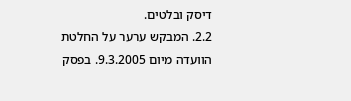דיסק ובלטים.
2.2. המבקש ערער על החלטת הוועדה מיום 9.3.2005. בפסק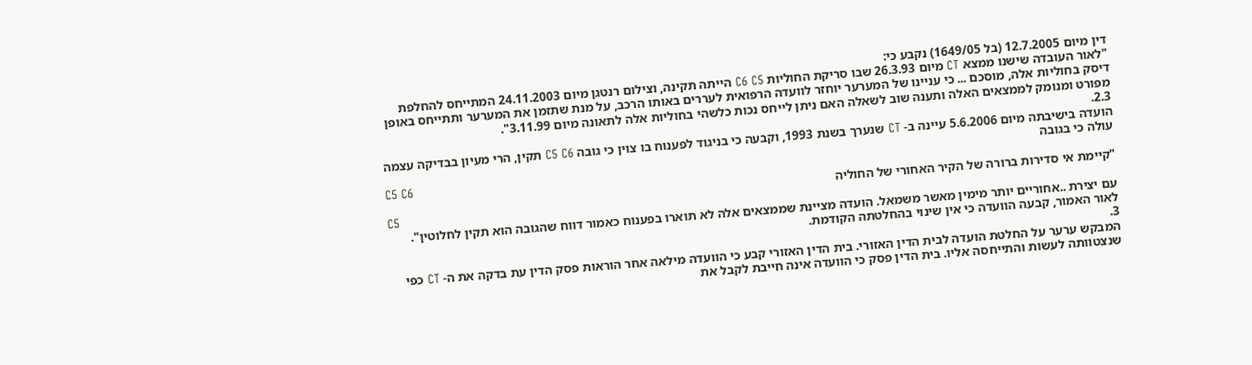דין מיום 12.7.2005 (בל 1649/05) נקבע כי:
"לאור העובדה שישנו ממצא CT מיום 26.3.93 שבו סריקת החוליות C6 C5 הייתה תקינה, וצילום רנטגן מיום 24.11.2003 המתייחס להחלפת דיסק בחוליות אלה, מוסכם ... כי עניינו של המערער יוחזר לוועדה הרפואית לעררים באותו הרכב, על מנת שתזמן את המערער ותתייחס באופן מפורט ומנומק לממצאים האלה ותענה שוב לשאלה האם ניתן לייחס נכות כלשהי בחוליות אלה לתאונה מיום 3.11.99".
2.3.
הועדה בישיבתה מיום 5.6.2006 עיינה ב- CT שנערך בשנת 1993, וקבעה כי בניגוד לפענוח בו צוין כי גובה C5 C6 תקין, הרי מעיון בבדיקה עצמה עולה כי בגובה
C5 C6
"קיימת אי סדירות ברורה של הקיר האחורי של החוליה
C5
עם יצירת ..אחוריים יותר מימין מאשר משמאל. הועדה מציינת שממצאים אלה לא תוארו בפענוח כאמור דווח שהגובה הוא תקין לחלוטין".
לאור האמור, קבעה הוועדה כי אין שינוי בהחלטתה הקודמת.
3.
המבקש ערער על החלטת הועדה לבית הדין האזורי. בית הדין האזורי קבע כי הוועדה מילאה אחר הוראות פסק הדין עת בדקה את ה- CT כפי שנצטוותה לעשות והתייחסה אליו. בית הדין פסק כי הוועדה אינה חייבת לקבל את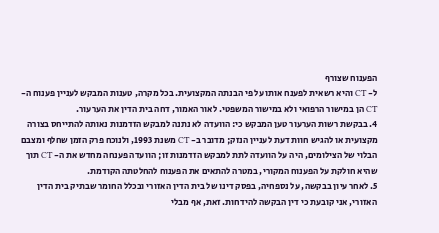הפענוח שצורף
ל- CT והיא רשאית לפענח אותו על פי הבנתה המקצועית. בכל מקרה, טענות המבקש לעניין פענוח ה- CT הן במישור הרפואי ולא במישור המשפטי. לאור האמור, דחה בית הדין את הערעור.
4. בבקשת רשות הערעור טען המבקש כי: הוועדה לא נתנה למבקש הזדמנות נאותה להתייחס בצורה מקצועית או להגיש חוות דעת לעניין הנזק; מדובר ב- CT משנת 1993, ולנוכח פרק הזמן שחלף ומצבם הבלוי של הצילומים, היה על הוועדה לתת למבקש הזדמנות זו; הוועדה פענחה מחדש את ה- CT תוך שהיא חולקת על הפענוח המקורי, במטרה להתאים את הפענוח להחלטתה הקודמת.
5. לאחר עיון בבקשה, על נספחיה, בפסק דינו של בית הדין האזורי ובכלל החומר שבתיק בית הדין האזורי, אני קובעת כי דין הבקשה להידחות. זאת, אף מבלי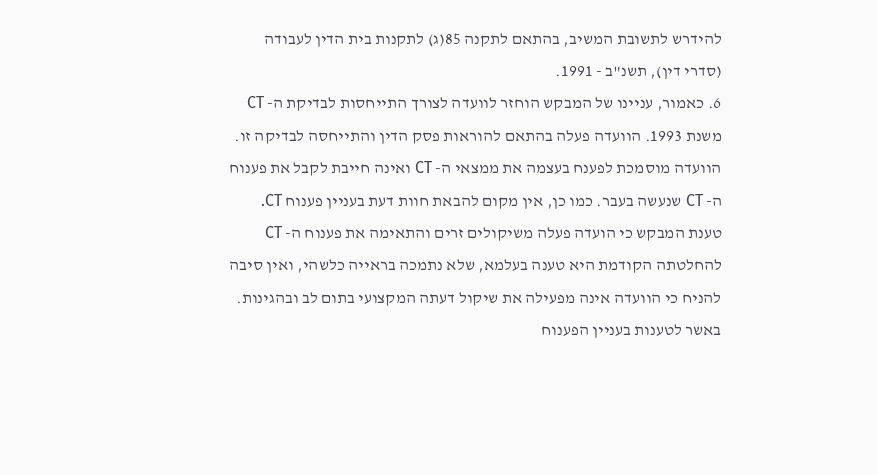להידרש לתשובת המשיב, בהתאם לתקנה 85(ג) לתקנות בית הדין לעבודה (סדרי דין), תשנ"ב - 1991.
6. כאמור, עניינו של המבקש הוחזר לוועדה לצורך התייחסות לבדיקת ה- CT משנת 1993. הוועדה פעלה בהתאם להוראות פסק הדין והתייחסה לבדיקה זו. הוועדה מוסמכת לפענח בעצמה את ממצאי ה- CT ואינה חייבת לקבל את פענוח ה- CT שנעשה בעבר. כמו כן, אין מקום להבאת חוות דעת בעניין פענוח CT. טענת המבקש כי הועדה פעלה משיקולים זרים והתאימה את פענוח ה- CT להחלטתה הקודמת היא טענה בעלמא, שלא נתמכה בראייה כלשהי, ואין סיבה להניח כי הוועדה אינה מפעילה את שיקול דעתה המקצועי בתום לב ובהגינות. באשר לטענות בעניין הפענוח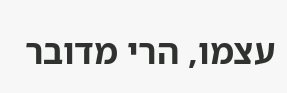עצמו, הרי מדובר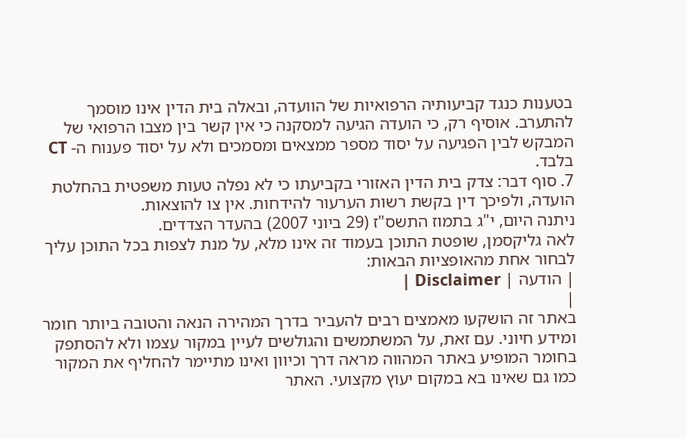בטענות כנגד קביעותיה הרפואיות של הוועדה, ובאלה בית הדין אינו מוסמך להתערב. אוסיף רק, כי הועדה הגיעה למסקנה כי אין קשר בין מצבו הרפואי של המבקש לבין הפגיעה על יסוד מספר ממצאים ומסמכים ולא על יסוד פענוח ה- CT בלבד.
7. סוף דבר: צדק בית הדין האזורי בקביעתו כי לא נפלה טעות משפטית בהחלטת הועדה, ולפיכך דין בקשת רשות הערעור להידחות. אין צו להוצאות.
ניתנה היום, י"ג בתמוז התשס"ז (29 ביוני 2007) בהעדר הצדדים.
לאה גליקסמן, שופטת התוכן בעמוד זה אינו מלא, על מנת לצפות בכל התוכן עליך לבחור אחת מהאופציות הבאות:
| הודעה | Disclaimer |
|
באתר זה הושקעו מאמצים רבים להעביר בדרך המהירה הנאה והטובה ביותר חומר ומידע חיוני. עם זאת, על המשתמשים והגולשים לעיין במקור עצמו ולא להסתפק בחומר המופיע באתר המהווה מראה דרך וכיוון ואינו מתיימר להחליף את המקור כמו גם שאינו בא במקום יעוץ מקצועי. האתר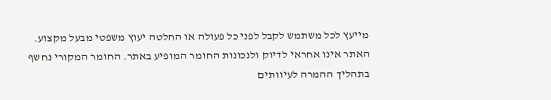מייעץ לכל משתמש לקבל לפני כל פעולה או החלטה יעוץ משפטי מבעל מקצוע. האתר אינו אחראי לדיוק ולנכונות החומר המופיע באתר. החומר המקורי נחשף בתהליך ההמרה לעיוותים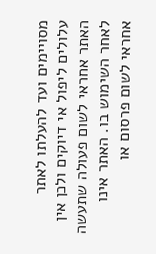מסויימים ועד להעלתו לאתר עלולים ליפול אי דיוקים ולכן אין האתר אחראי לשום פעולה שתעשה לאחר השימוש בו. האתר אינו אחראי לשום פרסום או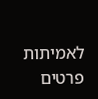לאמיתות פרטים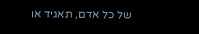של כל אדם, תאגיד או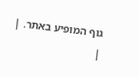גוף המופיע באתר. |
|